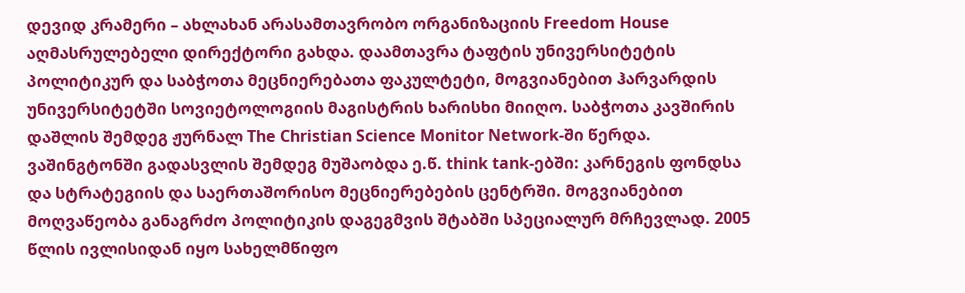დევიდ კრამერი – ახლახან არასამთავრობო ორგანიზაციის Freedom House აღმასრულებელი დირექტორი გახდა. დაამთავრა ტაფტის უნივერსიტეტის პოლიტიკურ და საბჭოთა მეცნიერებათა ფაკულტეტი, მოგვიანებით ჰარვარდის უნივერსიტეტში სოვიეტოლოგიის მაგისტრის ხარისხი მიიღო. საბჭოთა კავშირის დაშლის შემდეგ ჟურნალ The Christian Science Monitor Network-ში წერდა. ვაშინგტონში გადასვლის შემდეგ მუშაობდა ე.წ. think tank-ებში: კარნეგის ფონდსა და სტრატეგიის და საერთაშორისო მეცნიერებების ცენტრში. მოგვიანებით მოღვაწეობა განაგრძო პოლიტიკის დაგეგმვის შტაბში სპეციალურ მრჩევლად. 2005 წლის ივლისიდან იყო სახელმწიფო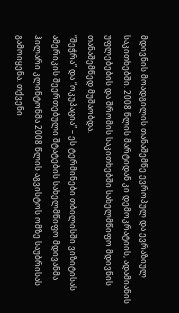მდივნის მოადგილის თანაშემწე ევროპულ და ევრაზიულ საკითხებში. 2008 წლის მარტიდან კი დემოკრატიის, ადამიანის უფლებების და შრომის საკითხებში სახელმწიფო მდივნის თანაშემწედ მუშაობდა.
“შეჭრა” და “ოკუპაცია” – ეს ტერმინები თბილისში ვიზიტისას ამერიკის შეერთებული შტატების სახელმწიფო მდივანმა ჰილარი კლინტონმა 2008 წლის აგვისტოს ომზე საუბრისას გამოიყენა. თქვენი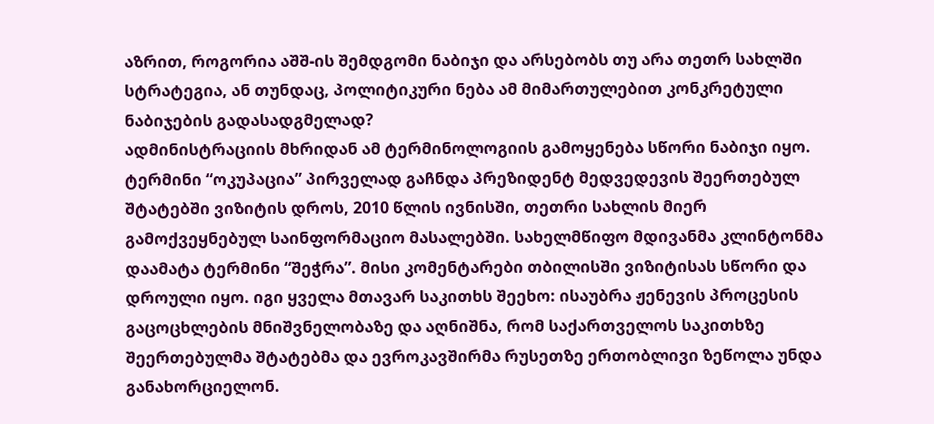აზრით, როგორია აშშ-ის შემდგომი ნაბიჯი და არსებობს თუ არა თეთრ სახლში სტრატეგია, ან თუნდაც, პოლიტიკური ნება ამ მიმართულებით კონკრეტული ნაბიჯების გადასადგმელად?
ადმინისტრაციის მხრიდან ამ ტერმინოლოგიის გამოყენება სწორი ნაბიჯი იყო. ტერმინი “ოკუპაცია” პირველად გაჩნდა პრეზიდენტ მედვედევის შეერთებულ შტატებში ვიზიტის დროს, 2010 წლის ივნისში, თეთრი სახლის მიერ გამოქვეყნებულ საინფორმაციო მასალებში. სახელმწიფო მდივანმა კლინტონმა დაამატა ტერმინი “შეჭრა”. მისი კომენტარები თბილისში ვიზიტისას სწორი და დროული იყო. იგი ყველა მთავარ საკითხს შეეხო: ისაუბრა ჟენევის პროცესის გაცოცხლების მნიშვნელობაზე და აღნიშნა, რომ საქართველოს საკითხზე შეერთებულმა შტატებმა და ევროკავშირმა რუსეთზე ერთობლივი ზეწოლა უნდა განახორციელონ.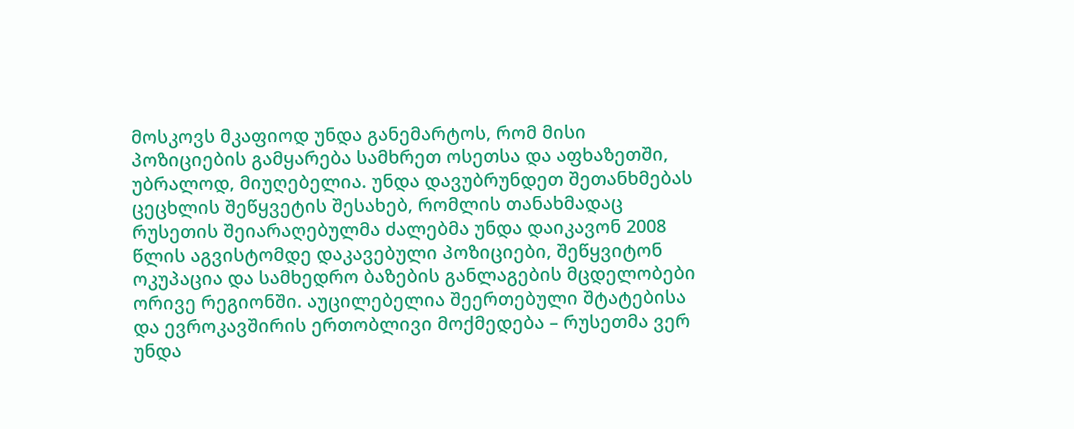მოსკოვს მკაფიოდ უნდა განემარტოს, რომ მისი პოზიციების გამყარება სამხრეთ ოსეთსა და აფხაზეთში, უბრალოდ, მიუღებელია. უნდა დავუბრუნდეთ შეთანხმებას ცეცხლის შეწყვეტის შესახებ, რომლის თანახმადაც რუსეთის შეიარაღებულმა ძალებმა უნდა დაიკავონ 2008 წლის აგვისტომდე დაკავებული პოზიციები, შეწყვიტონ ოკუპაცია და სამხედრო ბაზების განლაგების მცდელობები ორივე რეგიონში. აუცილებელია შეერთებული შტატებისა და ევროკავშირის ერთობლივი მოქმედება – რუსეთმა ვერ უნდა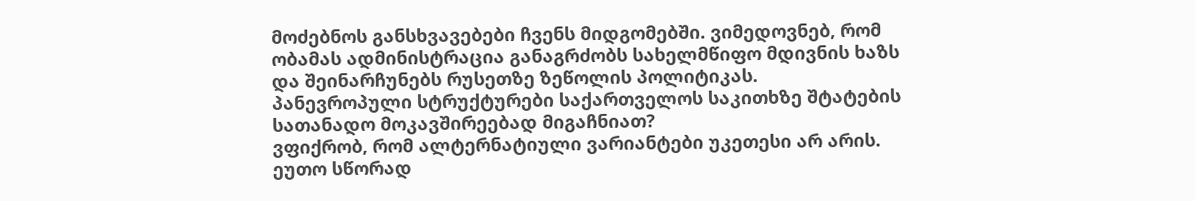მოძებნოს განსხვავებები ჩვენს მიდგომებში. ვიმედოვნებ, რომ ობამას ადმინისტრაცია განაგრძობს სახელმწიფო მდივნის ხაზს და შეინარჩუნებს რუსეთზე ზეწოლის პოლიტიკას.
პანევროპული სტრუქტურები საქართველოს საკითხზე შტატების სათანადო მოკავშირეებად მიგაჩნიათ?
ვფიქრობ, რომ ალტერნატიული ვარიანტები უკეთესი არ არის. ეუთო სწორად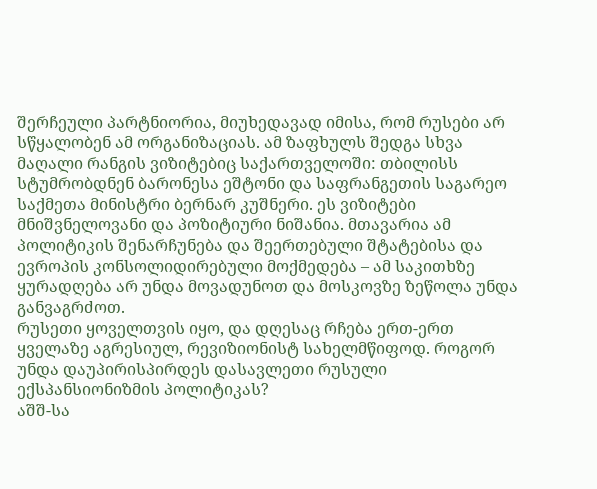შერჩეული პარტნიორია, მიუხედავად იმისა, რომ რუსები არ სწყალობენ ამ ორგანიზაციას. ამ ზაფხულს შედგა სხვა მაღალი რანგის ვიზიტებიც საქართველოში: თბილისს სტუმრობდნენ ბარონესა ეშტონი და საფრანგეთის საგარეო საქმეთა მინისტრი ბერნარ კუშნერი. ეს ვიზიტები მნიშვნელოვანი და პოზიტიური ნიშანია. მთავარია ამ პოლიტიკის შენარჩუნება და შეერთებული შტატებისა და ევროპის კონსოლიდირებული მოქმედება – ამ საკითხზე ყურადღება არ უნდა მოვადუნოთ და მოსკოვზე ზეწოლა უნდა განვაგრძოთ.
რუსეთი ყოველთვის იყო, და დღესაც რჩება ერთ-ერთ ყველაზე აგრესიულ, რევიზიონისტ სახელმწიფოდ. როგორ უნდა დაუპირისპირდეს დასავლეთი რუსული ექსპანსიონიზმის პოლიტიკას?
აშშ-სა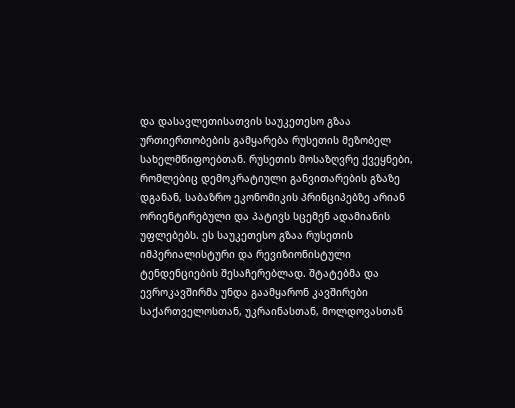და დასავლეთისათვის საუკეთესო გზაა ურთიერთობების გამყარება რუსეთის მეზობელ სახელმწიფოებთან. რუსეთის მოსაზღვრე ქვეყნები, რომლებიც დემოკრატიული განვითარების გზაზე დგანან, საბაზრო ეკონომიკის პრინციპებზე არიან ორიენტირებული და პატივს სცემენ ადამიანის უფლებებს. ეს საუკეთესო გზაა რუსეთის იმპერიალისტური და რევიზიონისტული ტენდენციების შესაჩერებლად. შტატებმა და ევროკავშირმა უნდა გაამყარონ კავშირები საქართველოსთან, უკრაინასთან, მოლდოვასთან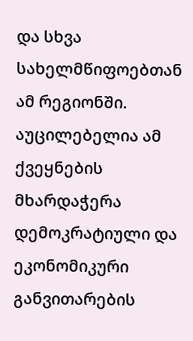და სხვა სახელმწიფოებთან ამ რეგიონში. აუცილებელია ამ ქვეყნების მხარდაჭერა დემოკრატიული და ეკონომიკური განვითარების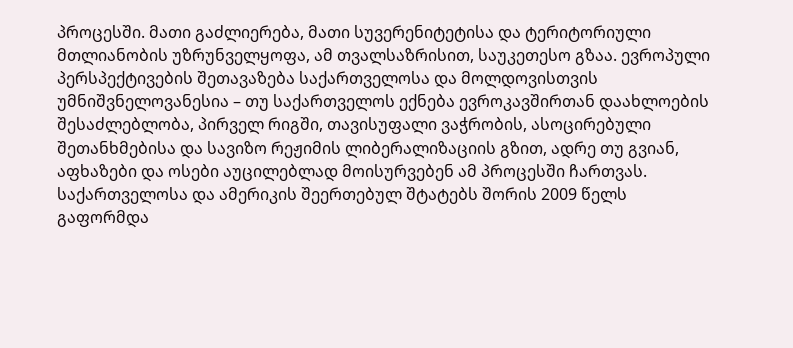პროცესში. მათი გაძლიერება, მათი სუვერენიტეტისა და ტერიტორიული მთლიანობის უზრუნველყოფა, ამ თვალსაზრისით, საუკეთესო გზაა. ევროპული პერსპექტივების შეთავაზება საქართველოსა და მოლდოვისთვის უმნიშვნელოვანესია – თუ საქართველოს ექნება ევროკავშირთან დაახლოების შესაძლებლობა, პირველ რიგში, თავისუფალი ვაჭრობის, ასოცირებული შეთანხმებისა და სავიზო რეჟიმის ლიბერალიზაციის გზით, ადრე თუ გვიან, აფხაზები და ოსები აუცილებლად მოისურვებენ ამ პროცესში ჩართვას.
საქართველოსა და ამერიკის შეერთებულ შტატებს შორის 2009 წელს გაფორმდა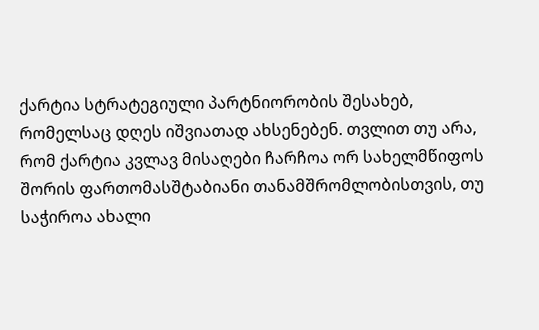ქარტია სტრატეგიული პარტნიორობის შესახებ, რომელსაც დღეს იშვიათად ახსენებენ. თვლით თუ არა, რომ ქარტია კვლავ მისაღები ჩარჩოა ორ სახელმწიფოს შორის ფართომასშტაბიანი თანამშრომლობისთვის, თუ საჭიროა ახალი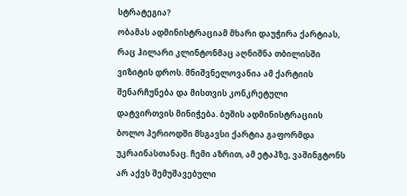სტრატეგია?
ობამას ადმინისტრაციამ მხარი დაუჭირა ქარტიას, რაც ჰილარი კლინტონმაც აღნიშნა თბილისში ვიზიტის დროს. მნიშვნელოვანია ამ ქარტიის შენარჩუნება და მისთვის კონკრეტული დატვირთვის მინიჭება. ბუშის ადმინისტრაციის ბოლო პერიოდში მსგავსი ქარტია გაფორმდა უკრაინასთანაც. ჩემი აზრით, ამ ეტაპზე, ვაშინგტონს არ აქვს შემუშავებული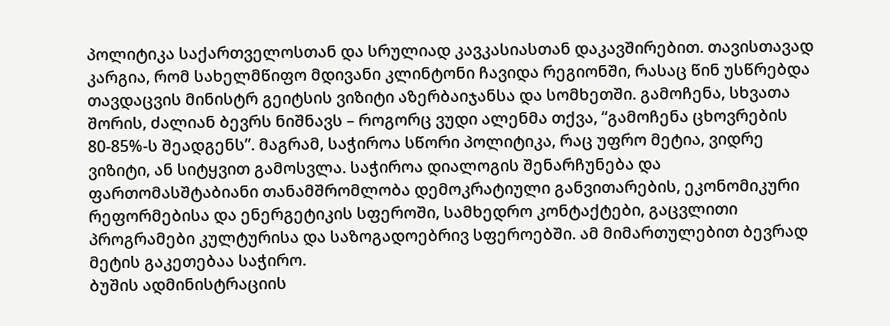პოლიტიკა საქართველოსთან და სრულიად კავკასიასთან დაკავშირებით. თავისთავად კარგია, რომ სახელმწიფო მდივანი კლინტონი ჩავიდა რეგიონში, რასაც წინ უსწრებდა თავდაცვის მინისტრ გეიტსის ვიზიტი აზერბაიჯანსა და სომხეთში. გამოჩენა, სხვათა შორის, ძალიან ბევრს ნიშნავს – როგორც ვუდი ალენმა თქვა, “გამოჩენა ცხოვრების 80-85%-ს შეადგენს”. მაგრამ, საჭიროა სწორი პოლიტიკა, რაც უფრო მეტია, ვიდრე ვიზიტი, ან სიტყვით გამოსვლა. საჭიროა დიალოგის შენარჩუნება და ფართომასშტაბიანი თანამშრომლობა დემოკრატიული განვითარების, ეკონომიკური რეფორმებისა და ენერგეტიკის სფეროში, სამხედრო კონტაქტები, გაცვლითი პროგრამები კულტურისა და საზოგადოებრივ სფეროებში. ამ მიმართულებით ბევრად მეტის გაკეთებაა საჭირო.
ბუშის ადმინისტრაციის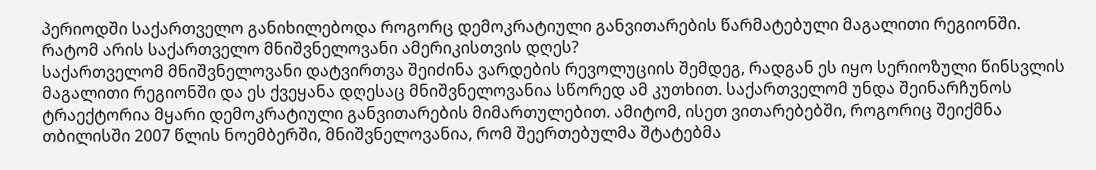პერიოდში საქართველო განიხილებოდა როგორც დემოკრატიული განვითარების წარმატებული მაგალითი რეგიონში. რატომ არის საქართველო მნიშვნელოვანი ამერიკისთვის დღეს?
საქართველომ მნიშვნელოვანი დატვირთვა შეიძინა ვარდების რევოლუციის შემდეგ, რადგან ეს იყო სერიოზული წინსვლის მაგალითი რეგიონში და ეს ქვეყანა დღესაც მნიშვნელოვანია სწორედ ამ კუთხით. საქართველომ უნდა შეინარჩუნოს ტრაექტორია მყარი დემოკრატიული განვითარების მიმართულებით. ამიტომ, ისეთ ვითარებებში, როგორიც შეიქმნა თბილისში 2007 წლის ნოემბერში, მნიშვნელოვანია, რომ შეერთებულმა შტატებმა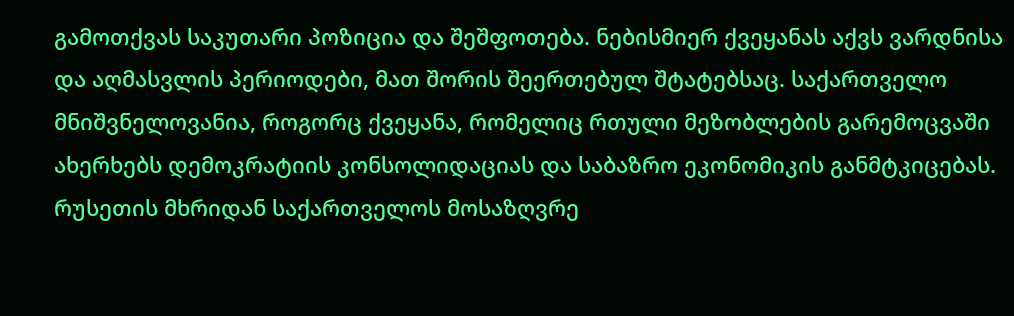გამოთქვას საკუთარი პოზიცია და შეშფოთება. ნებისმიერ ქვეყანას აქვს ვარდნისა და აღმასვლის პერიოდები, მათ შორის შეერთებულ შტატებსაც. საქართველო მნიშვნელოვანია, როგორც ქვეყანა, რომელიც რთული მეზობლების გარემოცვაში ახერხებს დემოკრატიის კონსოლიდაციას და საბაზრო ეკონომიკის განმტკიცებას. რუსეთის მხრიდან საქართველოს მოსაზღვრე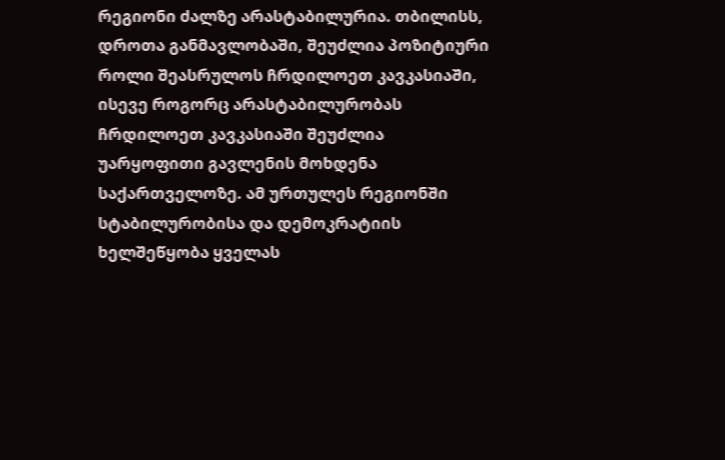რეგიონი ძალზე არასტაბილურია. თბილისს, დროთა განმავლობაში, შეუძლია პოზიტიური როლი შეასრულოს ჩრდილოეთ კავკასიაში, ისევე როგორც არასტაბილურობას ჩრდილოეთ კავკასიაში შეუძლია უარყოფითი გავლენის მოხდენა საქართველოზე. ამ ურთულეს რეგიონში სტაბილურობისა და დემოკრატიის ხელშეწყობა ყველას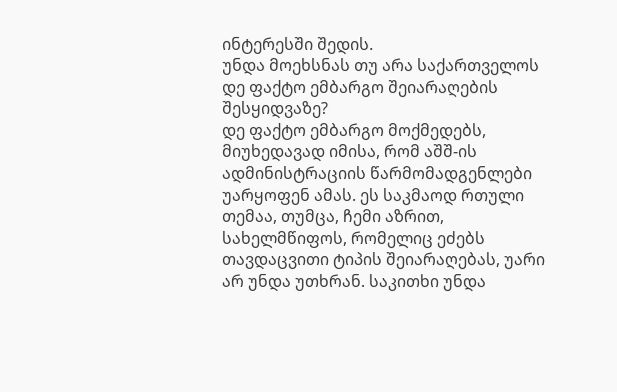ინტერესში შედის.
უნდა მოეხსნას თუ არა საქართველოს დე ფაქტო ემბარგო შეიარაღების შესყიდვაზე?
დე ფაქტო ემბარგო მოქმედებს, მიუხედავად იმისა, რომ აშშ-ის ადმინისტრაციის წარმომადგენლები უარყოფენ ამას. ეს საკმაოდ რთული თემაა, თუმცა, ჩემი აზრით, სახელმწიფოს, რომელიც ეძებს თავდაცვითი ტიპის შეიარაღებას, უარი არ უნდა უთხრან. საკითხი უნდა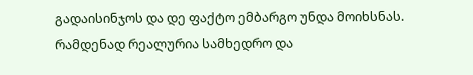გადაისინჯოს და დე ფაქტო ემბარგო უნდა მოიხსნას.
რამდენად რეალურია სამხედრო და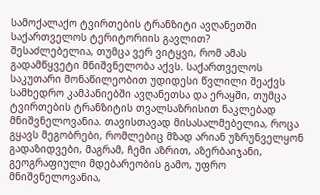სამოქალაქო ტვირთების ტრანზიტი ავღანეთში საქართველოს ტერიტორიის გავლით?
შესაძლებელია, თუმცა ვერ ვიტყვი, რომ ამას გადამწყვეტი მნიშვნელობა აქვს. საქართველოს საკუთარი მონაწილეობით უდიდესი წვლილი შეაქვს სამხედრო კამპანიებში ავღანეთსა და ერაყში, თუმცა ტვირთების ტრანზიტის თვალსაზრისით ნაკლებად მნიშვნელოვანია. თავისთავად მისასალმებელია, როცა გყავს მეგობრები, რომლებიც მზად არიან უზრუნველყონ გადაზიდვები, მაგრამ, ჩემი აზრით, აზერბაიჯანი, გეოგრაფიული მდებარეობის გამო, უფრო მნიშვნელოვანია,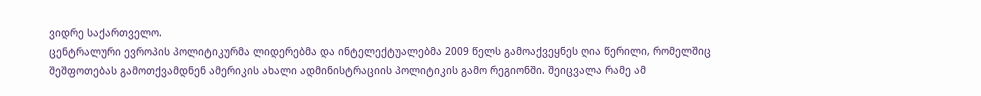ვიდრე საქართველო.
ცენტრალური ევროპის პოლიტიკურმა ლიდერებმა და ინტელექტუალებმა 2009 წელს გამოაქვეყნეს ღია წერილი, რომელშიც შეშფოთებას გამოთქვამდნენ ამერიკის ახალი ადმინისტრაციის პოლიტიკის გამო რეგიონში. შეიცვალა რამე ამ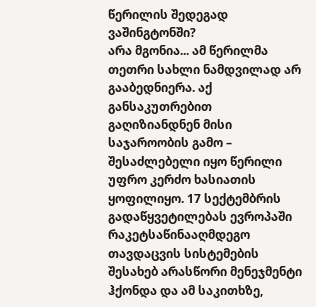წერილის შედეგად ვაშინგტონში?
არა მგონია... ამ წერილმა თეთრი სახლი ნამდვილად არ გააბედნიერა. აქ განსაკუთრებით გაღიზიანდნენ მისი საჯაროობის გამო – შესაძლებელი იყო წერილი უფრო კერძო ხასიათის ყოფილიყო. 17 სექტემბრის გადაწყვეტილებას ევროპაში რაკეტსაწინააღმდეგო თავდაცვის სისტემების შესახებ არასწორი მენეჯმენტი ჰქონდა და ამ საკითხზე,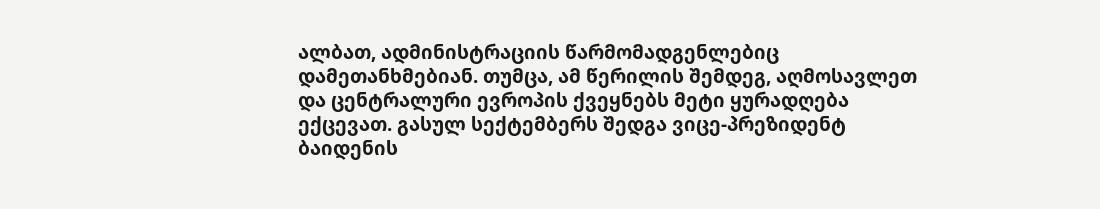ალბათ, ადმინისტრაციის წარმომადგენლებიც დამეთანხმებიან. თუმცა, ამ წერილის შემდეგ, აღმოსავლეთ და ცენტრალური ევროპის ქვეყნებს მეტი ყურადღება ექცევათ. გასულ სექტემბერს შედგა ვიცე-პრეზიდენტ ბაიდენის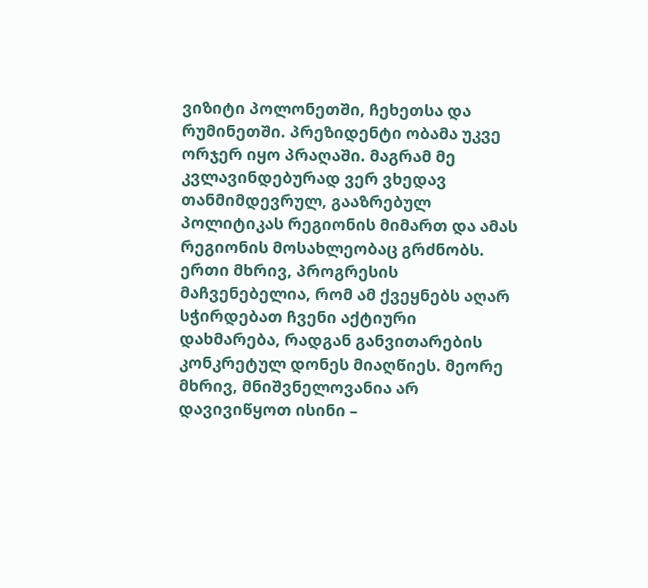ვიზიტი პოლონეთში, ჩეხეთსა და რუმინეთში. პრეზიდენტი ობამა უკვე ორჯერ იყო პრაღაში. მაგრამ მე კვლავინდებურად ვერ ვხედავ თანმიმდევრულ, გააზრებულ პოლიტიკას რეგიონის მიმართ და ამას რეგიონის მოსახლეობაც გრძნობს. ერთი მხრივ, პროგრესის მაჩვენებელია, რომ ამ ქვეყნებს აღარ სჭირდებათ ჩვენი აქტიური დახმარება, რადგან განვითარების კონკრეტულ დონეს მიაღწიეს. მეორე მხრივ, მნიშვნელოვანია არ დავივიწყოთ ისინი –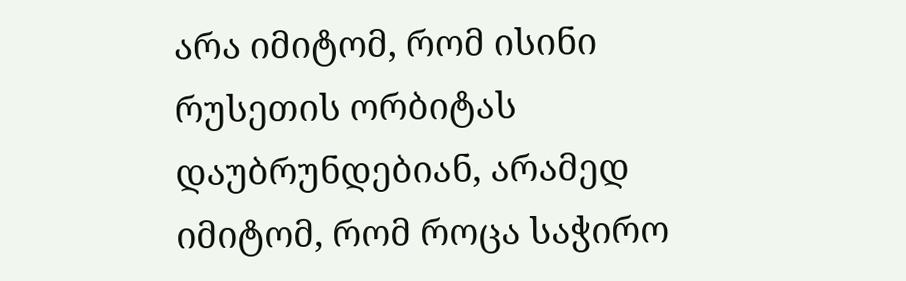არა იმიტომ, რომ ისინი რუსეთის ორბიტას დაუბრუნდებიან, არამედ იმიტომ, რომ როცა საჭირო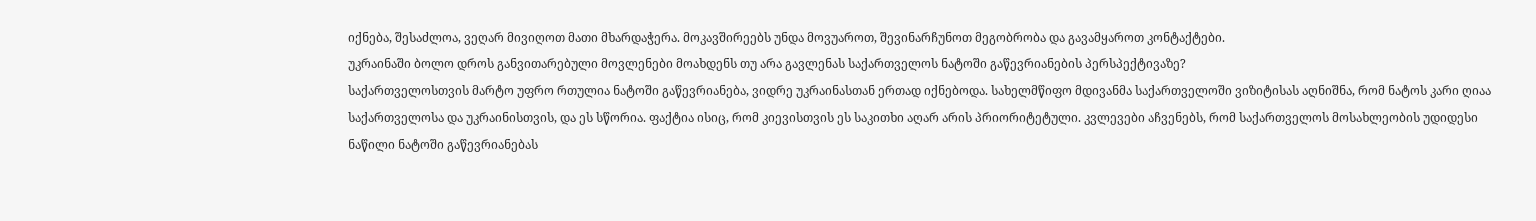იქნება, შესაძლოა, ვეღარ მივიღოთ მათი მხარდაჭერა. მოკავშირეებს უნდა მოვუაროთ, შევინარჩუნოთ მეგობრობა და გავამყაროთ კონტაქტები.
უკრაინაში ბოლო დროს განვითარებული მოვლენები მოახდენს თუ არა გავლენას საქართველოს ნატოში გაწევრიანების პერსპექტივაზე?
საქართველოსთვის მარტო უფრო რთულია ნატოში გაწევრიანება, ვიდრე უკრაინასთან ერთად იქნებოდა. სახელმწიფო მდივანმა საქართველოში ვიზიტისას აღნიშნა, რომ ნატოს კარი ღიაა საქართველოსა და უკრაინისთვის, და ეს სწორია. ფაქტია ისიც, რომ კიევისთვის ეს საკითხი აღარ არის პრიორიტეტული. კვლევები აჩვენებს, რომ საქართველოს მოსახლეობის უდიდესი ნაწილი ნატოში გაწევრიანებას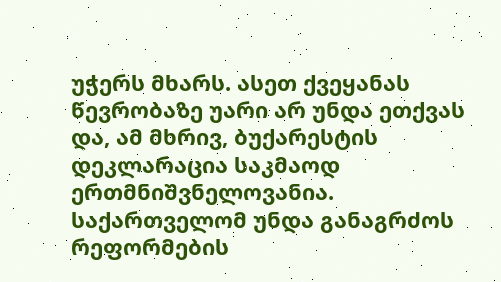უჭერს მხარს. ასეთ ქვეყანას წევრობაზე უარი არ უნდა ეთქვას და, ამ მხრივ, ბუქარესტის დეკლარაცია საკმაოდ ერთმნიშვნელოვანია. საქართველომ უნდა განაგრძოს რეფორმების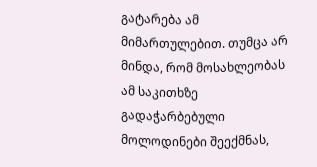გატარება ამ მიმართულებით. თუმცა არ მინდა, რომ მოსახლეობას ამ საკითხზე გადაჭარბებული მოლოდინები შეექმნას,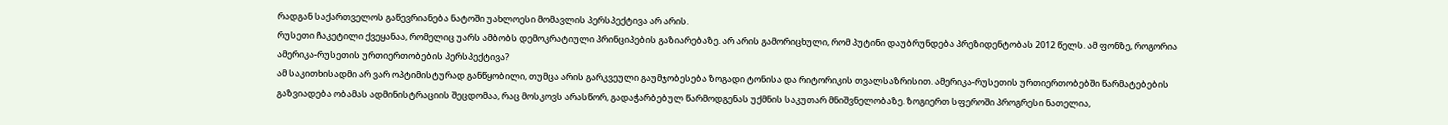რადგან საქართველოს გაწევრიანება ნატოში უახლოესი მომავლის პერსპექტივა არ არის.
რუსეთი ჩაკეტილი ქვეყანაა, რომელიც უარს ამბობს დემოკრატიული პრინციპების გაზიარებაზე. არ არის გამორიცხული, რომ პუტინი დაუბრუნდება პრეზიდენტობას 2012 წელს. ამ ფონზე, როგორია ამერიკა-რუსეთის ურთიერთობების პერსპექტივა?
ამ საკითხისადმი არ ვარ ოპტიმისტურად განწყობილი, თუმცა არის გარკვეული გაუმჯობესება ზოგადი ტონისა და რიტორიკის თვალსაზრისით. ამერიკა-რუსეთის ურთიერთობებში წარმატებების გაზვიადება ობამას ადმინისტრაციის შეცდომაა, რაც მოსკოვს არასწორ, გადაჭარბებულ წარმოდგენას უქმნის საკუთარ მნიშვნელობაზე. ზოგიერთ სფეროში პროგრესი ნათელია,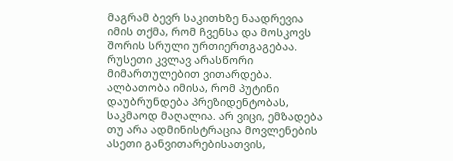მაგრამ ბევრ საკითხზე ნაადრევია იმის თქმა, რომ ჩვენსა და მოსკოვს შორის სრული ურთიერთგაგებაა. რუსეთი კვლავ არასწორი მიმართულებით ვითარდება. ალბათობა იმისა, რომ პუტინი დაუბრუნდება პრეზიდენტობას, საკმაოდ მაღალია. არ ვიცი, ემზადება თუ არა ადმინისტრაცია მოვლენების ასეთი განვითარებისათვის,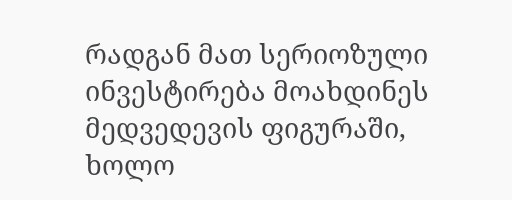რადგან მათ სერიოზული ინვესტირება მოახდინეს მედვედევის ფიგურაში, ხოლო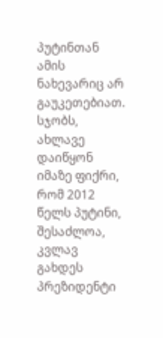პუტინთან ამის ნახევარიც არ გაუკეთებიათ. სჯობს, ახლავე დაიწყონ იმაზე ფიქრი, რომ 2012 წელს პუტინი, შესაძლოა, კვლავ გახდეს პრეზიდენტი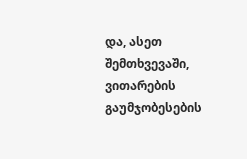და, ასეთ შემთხვევაში, ვითარების გაუმჯობესების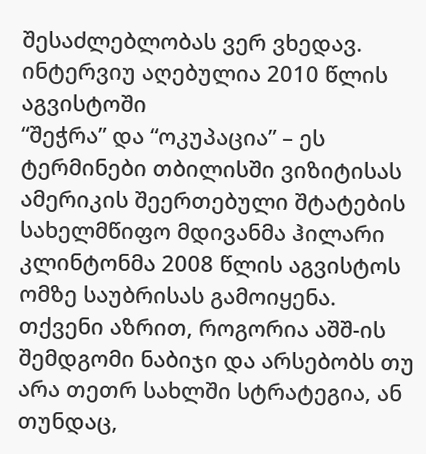შესაძლებლობას ვერ ვხედავ.
ინტერვიუ აღებულია 2010 წლის აგვისტოში
“შეჭრა” და “ოკუპაცია” – ეს ტერმინები თბილისში ვიზიტისას ამერიკის შეერთებული შტატების სახელმწიფო მდივანმა ჰილარი კლინტონმა 2008 წლის აგვისტოს ომზე საუბრისას გამოიყენა. თქვენი აზრით, როგორია აშშ-ის შემდგომი ნაბიჯი და არსებობს თუ არა თეთრ სახლში სტრატეგია, ან თუნდაც,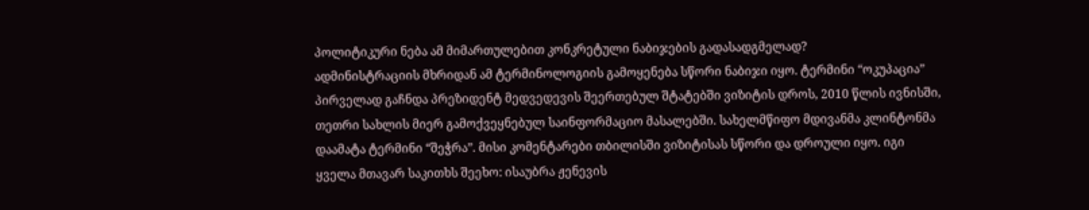პოლიტიკური ნება ამ მიმართულებით კონკრეტული ნაბიჯების გადასადგმელად?
ადმინისტრაციის მხრიდან ამ ტერმინოლოგიის გამოყენება სწორი ნაბიჯი იყო. ტერმინი “ოკუპაცია” პირველად გაჩნდა პრეზიდენტ მედვედევის შეერთებულ შტატებში ვიზიტის დროს, 2010 წლის ივნისში, თეთრი სახლის მიერ გამოქვეყნებულ საინფორმაციო მასალებში. სახელმწიფო მდივანმა კლინტონმა დაამატა ტერმინი “შეჭრა”. მისი კომენტარები თბილისში ვიზიტისას სწორი და დროული იყო. იგი ყველა მთავარ საკითხს შეეხო: ისაუბრა ჟენევის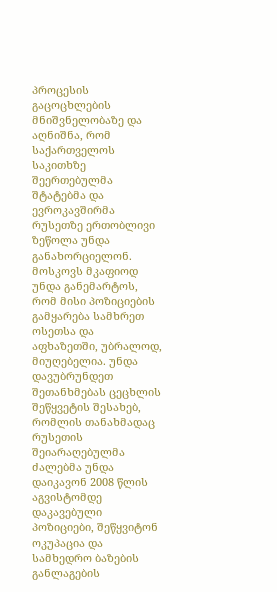პროცესის გაცოცხლების მნიშვნელობაზე და აღნიშნა, რომ საქართველოს საკითხზე შეერთებულმა შტატებმა და ევროკავშირმა რუსეთზე ერთობლივი ზეწოლა უნდა განახორციელონ. მოსკოვს მკაფიოდ უნდა განემარტოს, რომ მისი პოზიციების გამყარება სამხრეთ ოსეთსა და აფხაზეთში, უბრალოდ, მიუღებელია. უნდა დავუბრუნდეთ შეთანხმებას ცეცხლის შეწყვეტის შესახებ, რომლის თანახმადაც რუსეთის შეიარაღებულმა ძალებმა უნდა დაიკავონ 2008 წლის აგვისტომდე დაკავებული პოზიციები, შეწყვიტონ ოკუპაცია და სამხედრო ბაზების განლაგების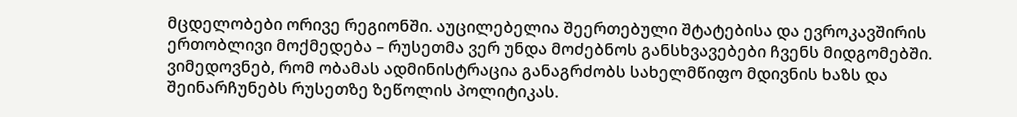მცდელობები ორივე რეგიონში. აუცილებელია შეერთებული შტატებისა და ევროკავშირის ერთობლივი მოქმედება – რუსეთმა ვერ უნდა მოძებნოს განსხვავებები ჩვენს მიდგომებში. ვიმედოვნებ, რომ ობამას ადმინისტრაცია განაგრძობს სახელმწიფო მდივნის ხაზს და შეინარჩუნებს რუსეთზე ზეწოლის პოლიტიკას.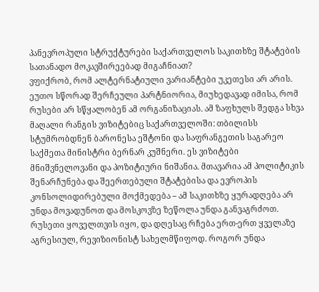პანევროპული სტრუქტურები საქართველოს საკითხზე შტატების სათანადო მოკავშირეებად მიგაჩნიათ?
ვფიქრობ, რომ ალტერნატიული ვარიანტები უკეთესი არ არის. ეუთო სწორად შერჩეული პარტნიორია, მიუხედავად იმისა, რომ რუსები არ სწყალობენ ამ ორგანიზაციას. ამ ზაფხულს შედგა სხვა მაღალი რანგის ვიზიტებიც საქართველოში: თბილისს სტუმრობდნენ ბარონესა ეშტონი და საფრანგეთის საგარეო საქმეთა მინისტრი ბერნარ კუშნერი. ეს ვიზიტები მნიშვნელოვანი და პოზიტიური ნიშანია. მთავარია ამ პოლიტიკის შენარჩუნება და შეერთებული შტატებისა და ევროპის კონსოლიდირებული მოქმედება – ამ საკითხზე ყურადღება არ უნდა მოვადუნოთ და მოსკოვზე ზეწოლა უნდა განვაგრძოთ.
რუსეთი ყოველთვის იყო, და დღესაც რჩება ერთ-ერთ ყველაზე აგრესიულ, რევიზიონისტ სახელმწიფოდ. როგორ უნდა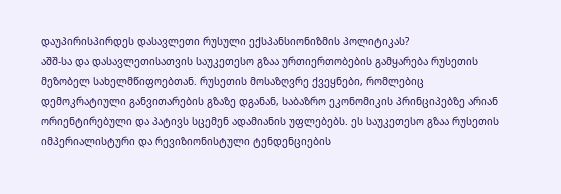დაუპირისპირდეს დასავლეთი რუსული ექსპანსიონიზმის პოლიტიკას?
აშშ-სა და დასავლეთისათვის საუკეთესო გზაა ურთიერთობების გამყარება რუსეთის მეზობელ სახელმწიფოებთან. რუსეთის მოსაზღვრე ქვეყნები, რომლებიც დემოკრატიული განვითარების გზაზე დგანან, საბაზრო ეკონომიკის პრინციპებზე არიან ორიენტირებული და პატივს სცემენ ადამიანის უფლებებს. ეს საუკეთესო გზაა რუსეთის იმპერიალისტური და რევიზიონისტული ტენდენციების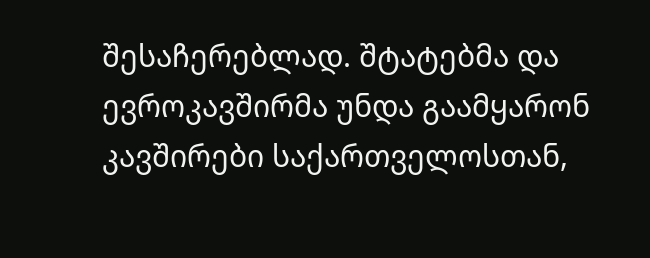შესაჩერებლად. შტატებმა და ევროკავშირმა უნდა გაამყარონ კავშირები საქართველოსთან,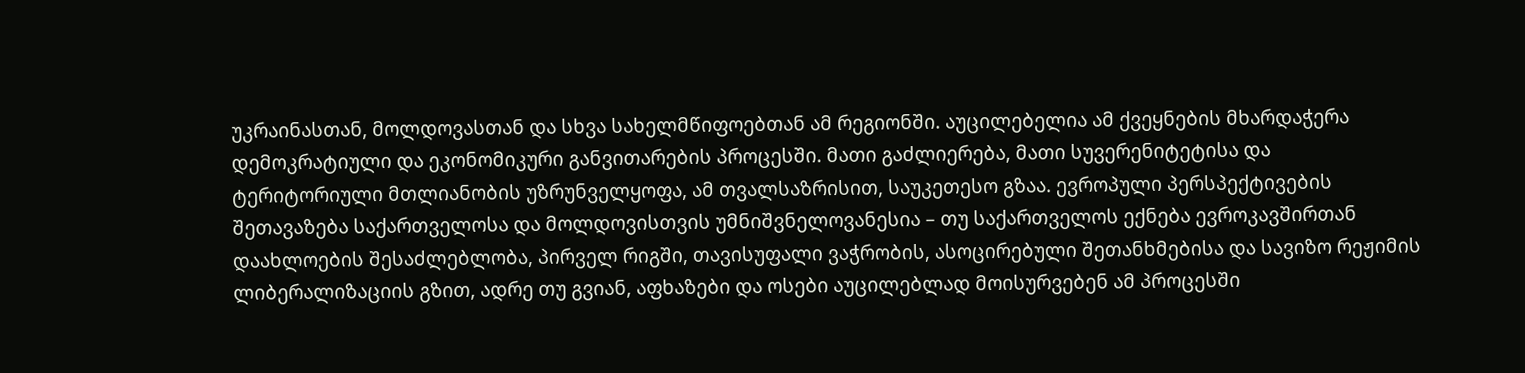უკრაინასთან, მოლდოვასთან და სხვა სახელმწიფოებთან ამ რეგიონში. აუცილებელია ამ ქვეყნების მხარდაჭერა დემოკრატიული და ეკონომიკური განვითარების პროცესში. მათი გაძლიერება, მათი სუვერენიტეტისა და ტერიტორიული მთლიანობის უზრუნველყოფა, ამ თვალსაზრისით, საუკეთესო გზაა. ევროპული პერსპექტივების შეთავაზება საქართველოსა და მოლდოვისთვის უმნიშვნელოვანესია – თუ საქართველოს ექნება ევროკავშირთან დაახლოების შესაძლებლობა, პირველ რიგში, თავისუფალი ვაჭრობის, ასოცირებული შეთანხმებისა და სავიზო რეჟიმის ლიბერალიზაციის გზით, ადრე თუ გვიან, აფხაზები და ოსები აუცილებლად მოისურვებენ ამ პროცესში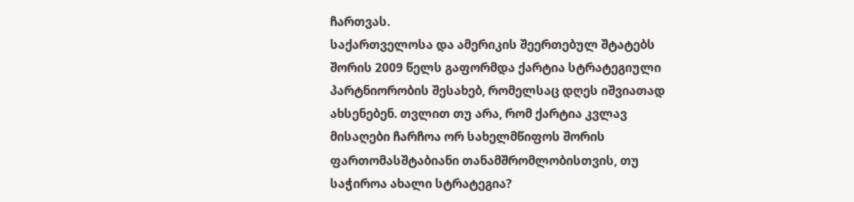ჩართვას.
საქართველოსა და ამერიკის შეერთებულ შტატებს შორის 2009 წელს გაფორმდა ქარტია სტრატეგიული პარტნიორობის შესახებ, რომელსაც დღეს იშვიათად ახსენებენ. თვლით თუ არა, რომ ქარტია კვლავ მისაღები ჩარჩოა ორ სახელმწიფოს შორის ფართომასშტაბიანი თანამშრომლობისთვის, თუ საჭიროა ახალი სტრატეგია?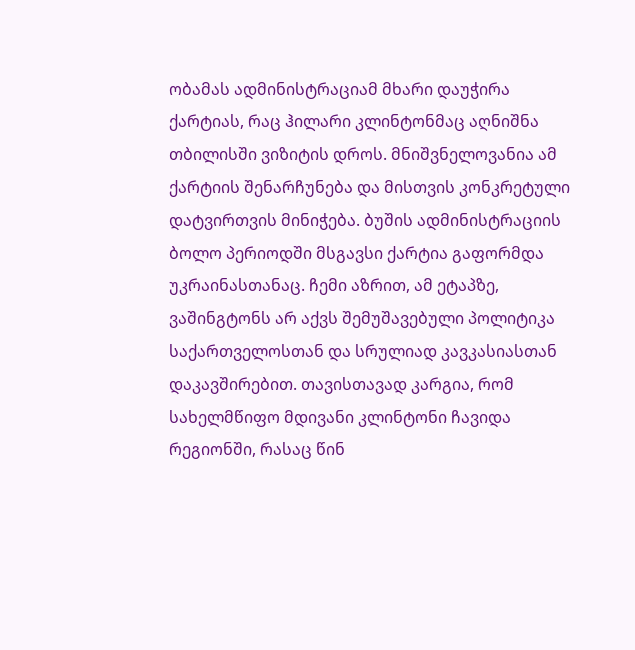ობამას ადმინისტრაციამ მხარი დაუჭირა ქარტიას, რაც ჰილარი კლინტონმაც აღნიშნა თბილისში ვიზიტის დროს. მნიშვნელოვანია ამ ქარტიის შენარჩუნება და მისთვის კონკრეტული დატვირთვის მინიჭება. ბუშის ადმინისტრაციის ბოლო პერიოდში მსგავსი ქარტია გაფორმდა უკრაინასთანაც. ჩემი აზრით, ამ ეტაპზე, ვაშინგტონს არ აქვს შემუშავებული პოლიტიკა საქართველოსთან და სრულიად კავკასიასთან დაკავშირებით. თავისთავად კარგია, რომ სახელმწიფო მდივანი კლინტონი ჩავიდა რეგიონში, რასაც წინ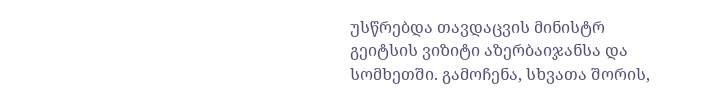უსწრებდა თავდაცვის მინისტრ გეიტსის ვიზიტი აზერბაიჯანსა და სომხეთში. გამოჩენა, სხვათა შორის,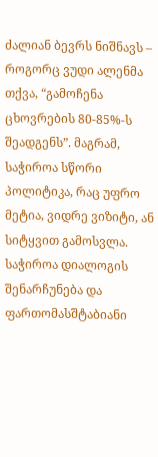ძალიან ბევრს ნიშნავს – როგორც ვუდი ალენმა თქვა, “გამოჩენა ცხოვრების 80-85%-ს შეადგენს”. მაგრამ, საჭიროა სწორი პოლიტიკა, რაც უფრო მეტია, ვიდრე ვიზიტი, ან სიტყვით გამოსვლა. საჭიროა დიალოგის შენარჩუნება და ფართომასშტაბიანი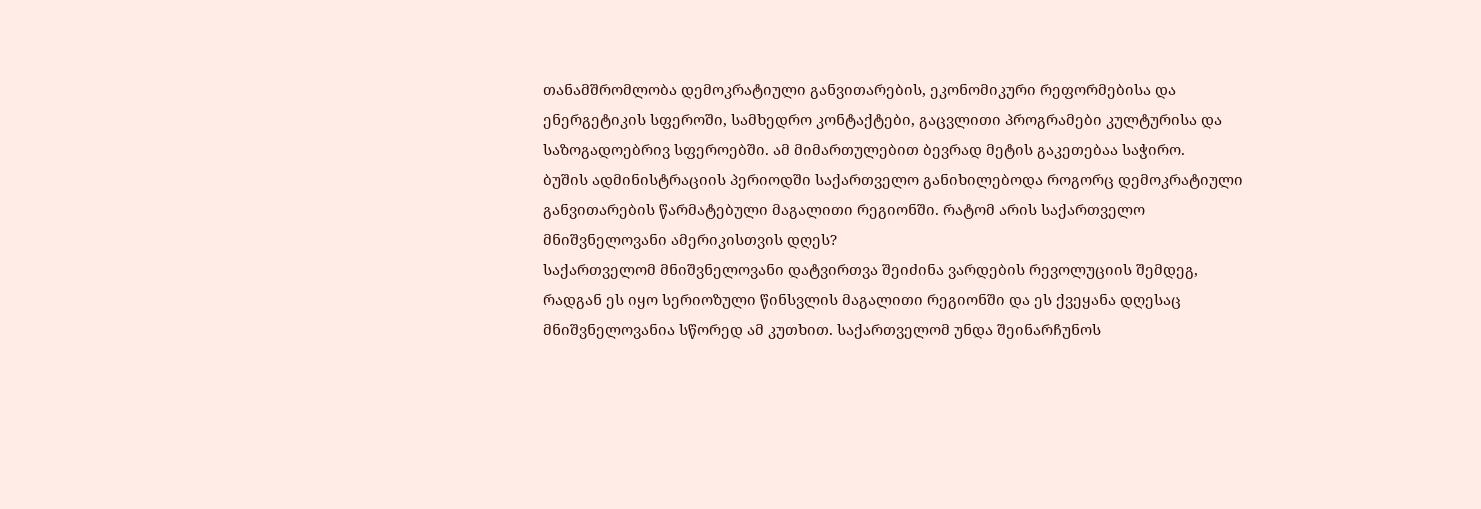თანამშრომლობა დემოკრატიული განვითარების, ეკონომიკური რეფორმებისა და ენერგეტიკის სფეროში, სამხედრო კონტაქტები, გაცვლითი პროგრამები კულტურისა და საზოგადოებრივ სფეროებში. ამ მიმართულებით ბევრად მეტის გაკეთებაა საჭირო.
ბუშის ადმინისტრაციის პერიოდში საქართველო განიხილებოდა როგორც დემოკრატიული განვითარების წარმატებული მაგალითი რეგიონში. რატომ არის საქართველო მნიშვნელოვანი ამერიკისთვის დღეს?
საქართველომ მნიშვნელოვანი დატვირთვა შეიძინა ვარდების რევოლუციის შემდეგ, რადგან ეს იყო სერიოზული წინსვლის მაგალითი რეგიონში და ეს ქვეყანა დღესაც მნიშვნელოვანია სწორედ ამ კუთხით. საქართველომ უნდა შეინარჩუნოს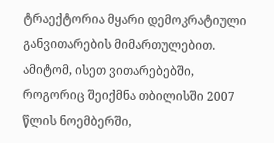ტრაექტორია მყარი დემოკრატიული განვითარების მიმართულებით. ამიტომ, ისეთ ვითარებებში, როგორიც შეიქმნა თბილისში 2007 წლის ნოემბერში,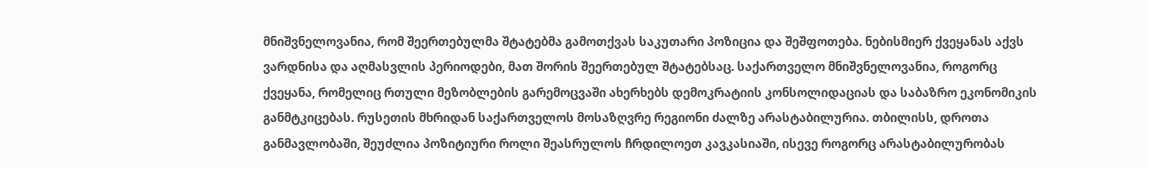მნიშვნელოვანია, რომ შეერთებულმა შტატებმა გამოთქვას საკუთარი პოზიცია და შეშფოთება. ნებისმიერ ქვეყანას აქვს ვარდნისა და აღმასვლის პერიოდები, მათ შორის შეერთებულ შტატებსაც. საქართველო მნიშვნელოვანია, როგორც ქვეყანა, რომელიც რთული მეზობლების გარემოცვაში ახერხებს დემოკრატიის კონსოლიდაციას და საბაზრო ეკონომიკის განმტკიცებას. რუსეთის მხრიდან საქართველოს მოსაზღვრე რეგიონი ძალზე არასტაბილურია. თბილისს, დროთა განმავლობაში, შეუძლია პოზიტიური როლი შეასრულოს ჩრდილოეთ კავკასიაში, ისევე როგორც არასტაბილურობას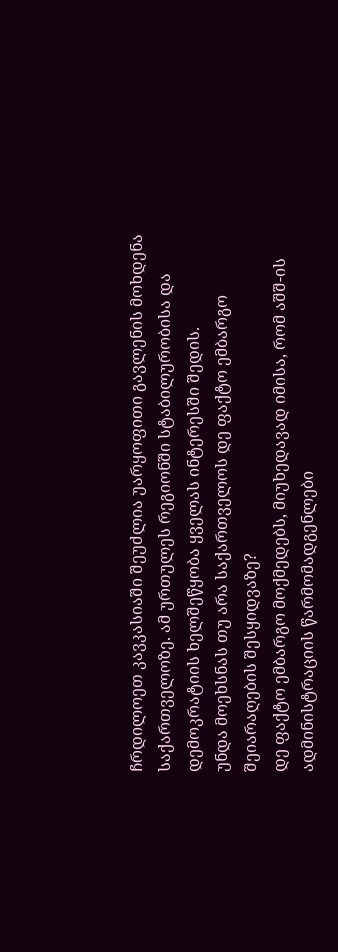ჩრდილოეთ კავკასიაში შეუძლია უარყოფითი გავლენის მოხდენა საქართველოზე. ამ ურთულეს რეგიონში სტაბილურობისა და დემოკრატიის ხელშეწყობა ყველას ინტერესში შედის.
უნდა მოეხსნას თუ არა საქართველოს დე ფაქტო ემბარგო შეიარაღების შესყიდვაზე?
დე ფაქტო ემბარგო მოქმედებს, მიუხედავად იმისა, რომ აშშ-ის ადმინისტრაციის წარმომადგენლები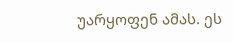უარყოფენ ამას. ეს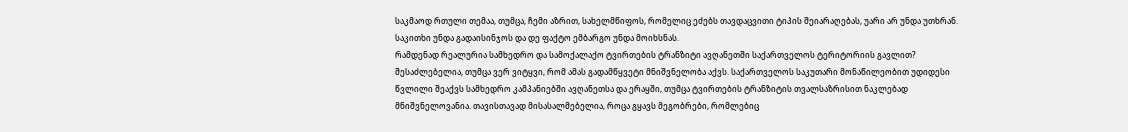საკმაოდ რთული თემაა, თუმცა, ჩემი აზრით, სახელმწიფოს, რომელიც ეძებს თავდაცვითი ტიპის შეიარაღებას, უარი არ უნდა უთხრან. საკითხი უნდა გადაისინჯოს და დე ფაქტო ემბარგო უნდა მოიხსნას.
რამდენად რეალურია სამხედრო და სამოქალაქო ტვირთების ტრანზიტი ავღანეთში საქართველოს ტერიტორიის გავლით?
შესაძლებელია, თუმცა ვერ ვიტყვი, რომ ამას გადამწყვეტი მნიშვნელობა აქვს. საქართველოს საკუთარი მონაწილეობით უდიდესი წვლილი შეაქვს სამხედრო კამპანიებში ავღანეთსა და ერაყში, თუმცა ტვირთების ტრანზიტის თვალსაზრისით ნაკლებად მნიშვნელოვანია. თავისთავად მისასალმებელია, როცა გყავს მეგობრები, რომლებიც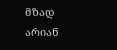მზად არიან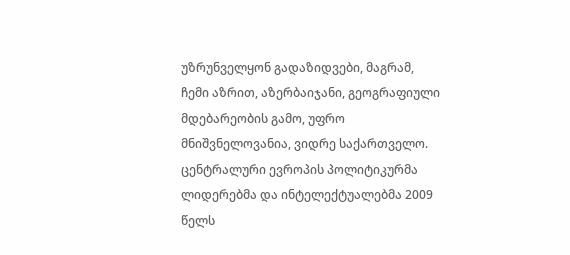უზრუნველყონ გადაზიდვები, მაგრამ, ჩემი აზრით, აზერბაიჯანი, გეოგრაფიული მდებარეობის გამო, უფრო მნიშვნელოვანია, ვიდრე საქართველო.
ცენტრალური ევროპის პოლიტიკურმა ლიდერებმა და ინტელექტუალებმა 2009 წელს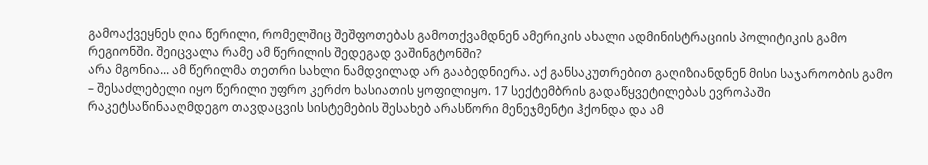გამოაქვეყნეს ღია წერილი, რომელშიც შეშფოთებას გამოთქვამდნენ ამერიკის ახალი ადმინისტრაციის პოლიტიკის გამო რეგიონში. შეიცვალა რამე ამ წერილის შედეგად ვაშინგტონში?
არა მგონია... ამ წერილმა თეთრი სახლი ნამდვილად არ გააბედნიერა. აქ განსაკუთრებით გაღიზიანდნენ მისი საჯაროობის გამო – შესაძლებელი იყო წერილი უფრო კერძო ხასიათის ყოფილიყო. 17 სექტემბრის გადაწყვეტილებას ევროპაში რაკეტსაწინააღმდეგო თავდაცვის სისტემების შესახებ არასწორი მენეჯმენტი ჰქონდა და ამ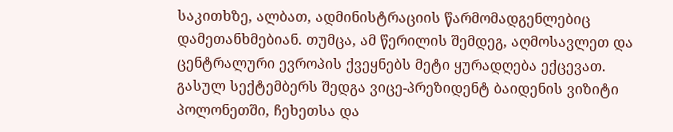საკითხზე, ალბათ, ადმინისტრაციის წარმომადგენლებიც დამეთანხმებიან. თუმცა, ამ წერილის შემდეგ, აღმოსავლეთ და ცენტრალური ევროპის ქვეყნებს მეტი ყურადღება ექცევათ. გასულ სექტემბერს შედგა ვიცე-პრეზიდენტ ბაიდენის ვიზიტი პოლონეთში, ჩეხეთსა და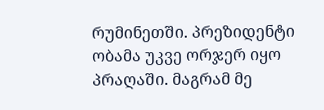რუმინეთში. პრეზიდენტი ობამა უკვე ორჯერ იყო პრაღაში. მაგრამ მე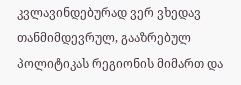კვლავინდებურად ვერ ვხედავ თანმიმდევრულ, გააზრებულ პოლიტიკას რეგიონის მიმართ და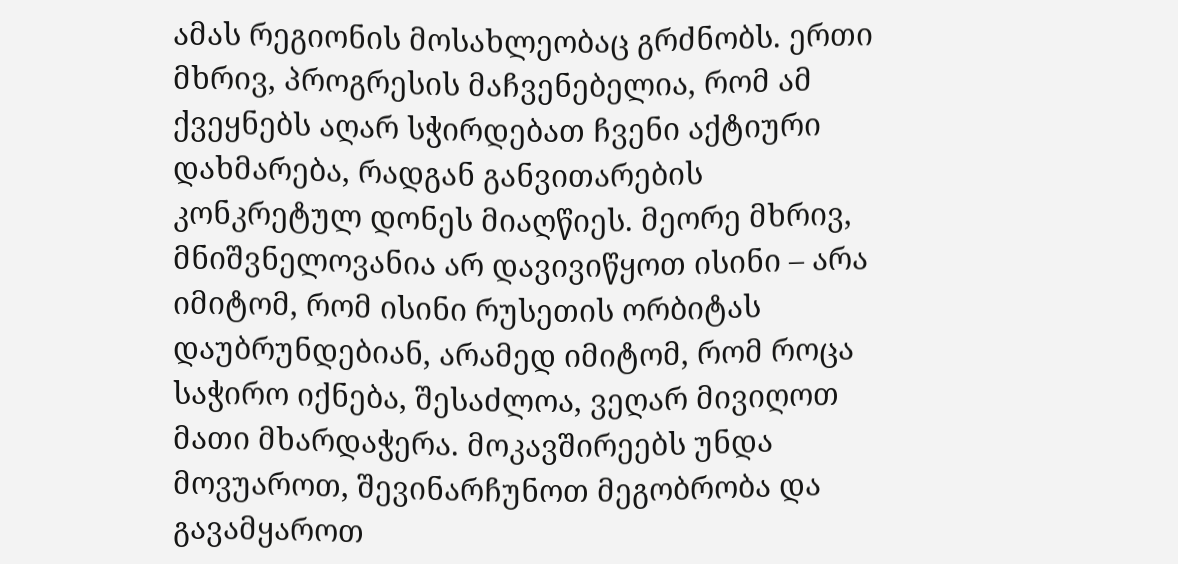ამას რეგიონის მოსახლეობაც გრძნობს. ერთი მხრივ, პროგრესის მაჩვენებელია, რომ ამ ქვეყნებს აღარ სჭირდებათ ჩვენი აქტიური დახმარება, რადგან განვითარების კონკრეტულ დონეს მიაღწიეს. მეორე მხრივ, მნიშვნელოვანია არ დავივიწყოთ ისინი – არა იმიტომ, რომ ისინი რუსეთის ორბიტას დაუბრუნდებიან, არამედ იმიტომ, რომ როცა საჭირო იქნება, შესაძლოა, ვეღარ მივიღოთ მათი მხარდაჭერა. მოკავშირეებს უნდა მოვუაროთ, შევინარჩუნოთ მეგობრობა და გავამყაროთ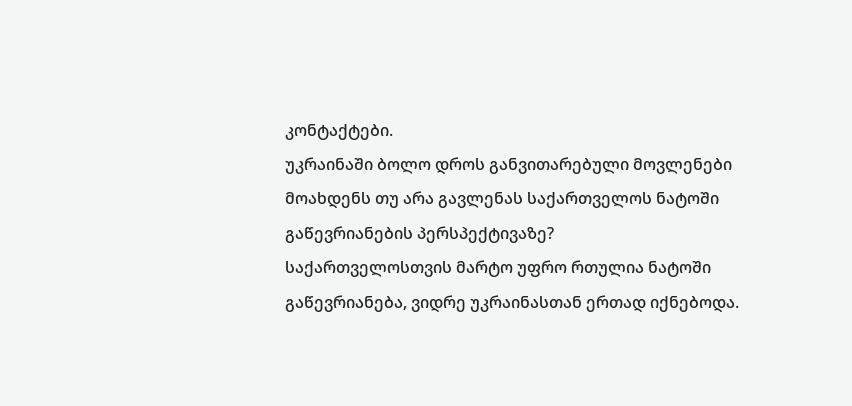კონტაქტები.
უკრაინაში ბოლო დროს განვითარებული მოვლენები მოახდენს თუ არა გავლენას საქართველოს ნატოში გაწევრიანების პერსპექტივაზე?
საქართველოსთვის მარტო უფრო რთულია ნატოში გაწევრიანება, ვიდრე უკრაინასთან ერთად იქნებოდა.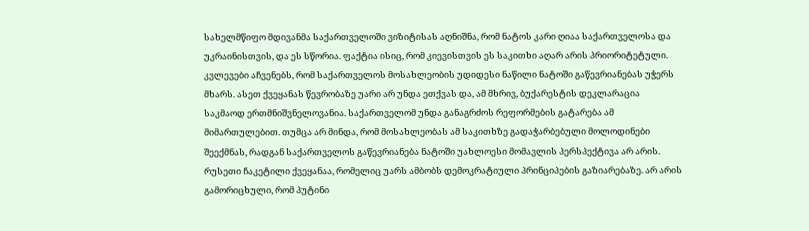სახელმწიფო მდივანმა საქართველოში ვიზიტისას აღნიშნა, რომ ნატოს კარი ღიაა საქართველოსა და უკრაინისთვის, და ეს სწორია. ფაქტია ისიც, რომ კიევისთვის ეს საკითხი აღარ არის პრიორიტეტული. კვლევები აჩვენებს, რომ საქართველოს მოსახლეობის უდიდესი ნაწილი ნატოში გაწევრიანებას უჭერს მხარს. ასეთ ქვეყანას წევრობაზე უარი არ უნდა ეთქვას და, ამ მხრივ, ბუქარესტის დეკლარაცია საკმაოდ ერთმნიშვნელოვანია. საქართველომ უნდა განაგრძოს რეფორმების გატარება ამ მიმართულებით. თუმცა არ მინდა, რომ მოსახლეობას ამ საკითხზე გადაჭარბებული მოლოდინები შეექმნას, რადგან საქართველოს გაწევრიანება ნატოში უახლოესი მომავლის პერსპექტივა არ არის.
რუსეთი ჩაკეტილი ქვეყანაა, რომელიც უარს ამბობს დემოკრატიული პრინციპების გაზიარებაზე. არ არის გამორიცხული, რომ პუტინი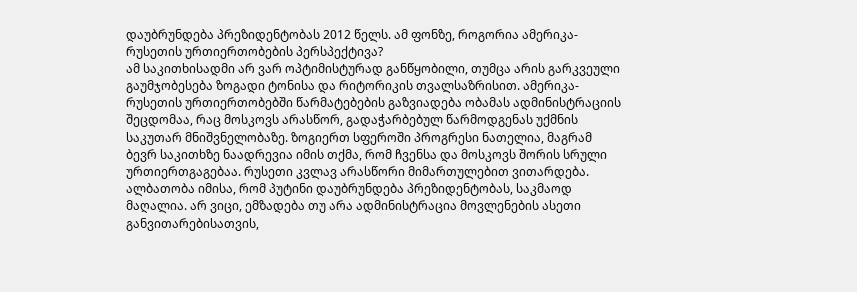დაუბრუნდება პრეზიდენტობას 2012 წელს. ამ ფონზე, როგორია ამერიკა-რუსეთის ურთიერთობების პერსპექტივა?
ამ საკითხისადმი არ ვარ ოპტიმისტურად განწყობილი, თუმცა არის გარკვეული გაუმჯობესება ზოგადი ტონისა და რიტორიკის თვალსაზრისით. ამერიკა-რუსეთის ურთიერთობებში წარმატებების გაზვიადება ობამას ადმინისტრაციის შეცდომაა, რაც მოსკოვს არასწორ, გადაჭარბებულ წარმოდგენას უქმნის საკუთარ მნიშვნელობაზე. ზოგიერთ სფეროში პროგრესი ნათელია, მაგრამ ბევრ საკითხზე ნაადრევია იმის თქმა, რომ ჩვენსა და მოსკოვს შორის სრული ურთიერთგაგებაა. რუსეთი კვლავ არასწორი მიმართულებით ვითარდება. ალბათობა იმისა, რომ პუტინი დაუბრუნდება პრეზიდენტობას, საკმაოდ მაღალია. არ ვიცი, ემზადება თუ არა ადმინისტრაცია მოვლენების ასეთი განვითარებისათვის,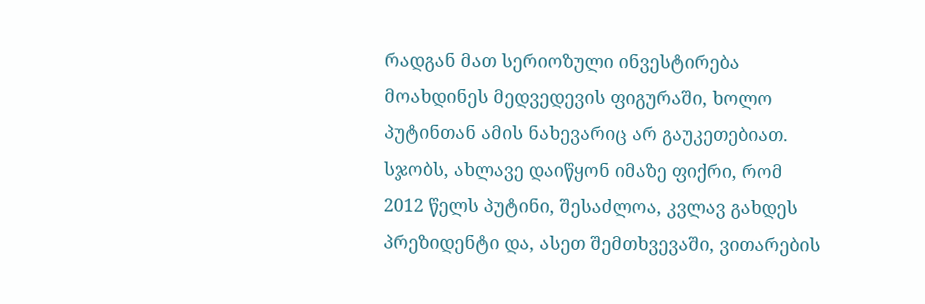რადგან მათ სერიოზული ინვესტირება მოახდინეს მედვედევის ფიგურაში, ხოლო პუტინთან ამის ნახევარიც არ გაუკეთებიათ. სჯობს, ახლავე დაიწყონ იმაზე ფიქრი, რომ 2012 წელს პუტინი, შესაძლოა, კვლავ გახდეს პრეზიდენტი და, ასეთ შემთხვევაში, ვითარების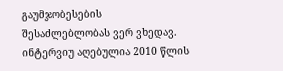გაუმჯობესების შესაძლებლობას ვერ ვხედავ.
ინტერვიუ აღებულია 2010 წლის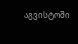აგვისტოში